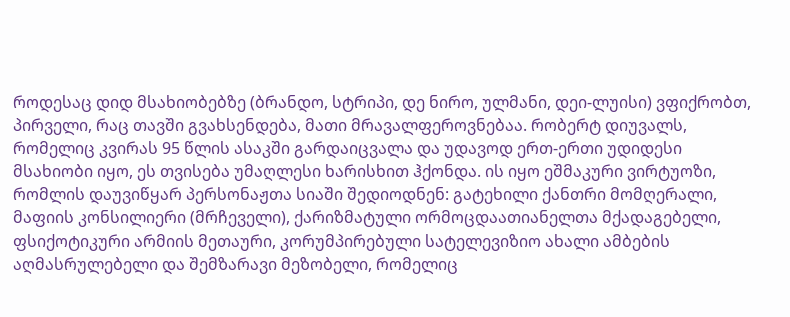როდესაც დიდ მსახიობებზე (ბრანდო, სტრიპი, დე ნირო, ულმანი, დეი-ლუისი) ვფიქრობთ, პირველი, რაც თავში გვახსენდება, მათი მრავალფეროვნებაა. რობერტ დიუვალს, რომელიც კვირას 95 წლის ასაკში გარდაიცვალა და უდავოდ ერთ-ერთი უდიდესი მსახიობი იყო, ეს თვისება უმაღლესი ხარისხით ჰქონდა. ის იყო ეშმაკური ვირტუოზი, რომლის დაუვიწყარ პერსონაჟთა სიაში შედიოდნენ: გატეხილი ქანთრი მომღერალი, მაფიის კონსილიერი (მრჩეველი), ქარიზმატული ორმოცდაათიანელთა მქადაგებელი, ფსიქოტიკური არმიის მეთაური, კორუმპირებული სატელევიზიო ახალი ამბების აღმასრულებელი და შემზარავი მეზობელი, რომელიც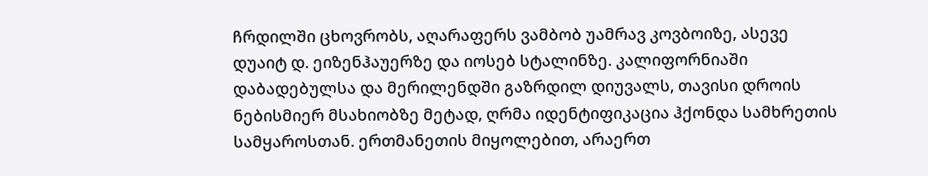ჩრდილში ცხოვრობს, აღარაფერს ვამბობ უამრავ კოვბოიზე, ასევე დუაიტ დ. ეიზენჰაუერზე და იოსებ სტალინზე. კალიფორნიაში დაბადებულსა და მერილენდში გაზრდილ დიუვალს, თავისი დროის ნებისმიერ მსახიობზე მეტად, ღრმა იდენტიფიკაცია ჰქონდა სამხრეთის სამყაროსთან. ერთმანეთის მიყოლებით, არაერთ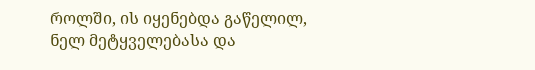როლში, ის იყენებდა გაწელილ, ნელ მეტყველებასა და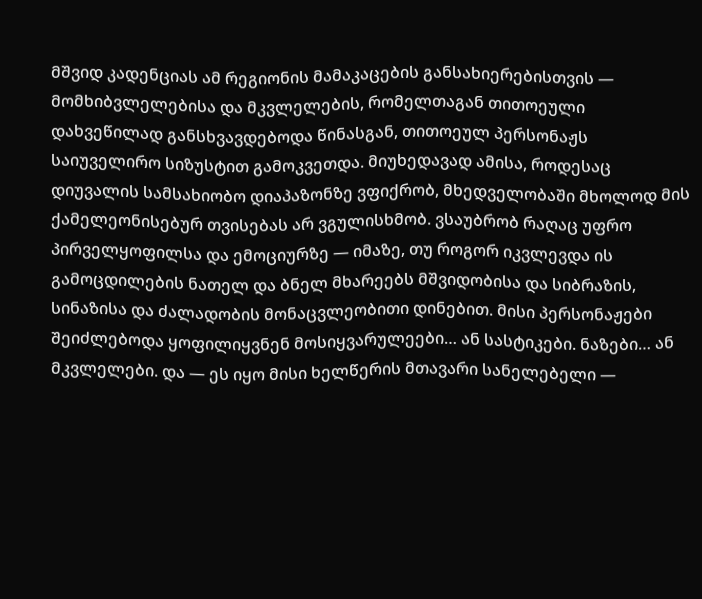მშვიდ კადენციას ამ რეგიონის მამაკაცების განსახიერებისთვის — მომხიბვლელებისა და მკვლელების, რომელთაგან თითოეული დახვეწილად განსხვავდებოდა წინასგან, თითოეულ პერსონაჟს საიუველირო სიზუსტით გამოკვეთდა. მიუხედავად ამისა, როდესაც დიუვალის სამსახიობო დიაპაზონზე ვფიქრობ, მხედველობაში მხოლოდ მის ქამელეონისებურ თვისებას არ ვგულისხმობ. ვსაუბრობ რაღაც უფრო პირველყოფილსა და ემოციურზე — იმაზე, თუ როგორ იკვლევდა ის გამოცდილების ნათელ და ბნელ მხარეებს მშვიდობისა და სიბრაზის, სინაზისა და ძალადობის მონაცვლეობითი დინებით. მისი პერსონაჟები შეიძლებოდა ყოფილიყვნენ მოსიყვარულეები… ან სასტიკები. ნაზები… ან მკვლელები. და — ეს იყო მისი ხელწერის მთავარი სანელებელი —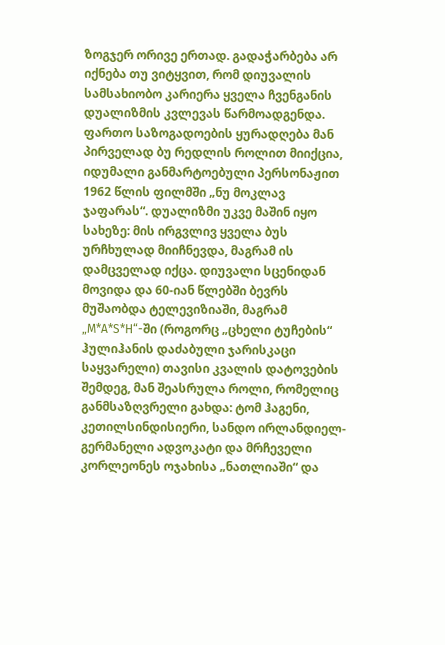ზოგჯერ ორივე ერთად. გადაჭარბება არ იქნება თუ ვიტყვით, რომ დიუვალის სამსახიობო კარიერა ყველა ჩვენგანის დუალიზმის კვლევას წარმოადგენდა. ფართო საზოგადოების ყურადღება მან პირველად ბუ რედლის როლით მიიქცია, იდუმალი განმარტოებული პერსონაჟით 1962 წლის ფილმში „ნუ მოკლავ ჯაფარას“. დუალიზმი უკვე მაშინ იყო სახეზე: მის ირგვლივ ყველა ბუს ურჩხულად მიიჩნევდა, მაგრამ ის დამცველად იქცა. დიუვალი სცენიდან მოვიდა და 60-იან წლებში ბევრს მუშაობდა ტელევიზიაში, მაგრამ „M*A*S*H“-ში (როგორც „ცხელი ტუჩების“ ჰულიჰანის დაძაბული ჯარისკაცი საყვარელი) თავისი კვალის დატოვების შემდეგ, მან შეასრულა როლი, რომელიც განმსაზღვრელი გახდა: ტომ ჰაგენი, კეთილსინდისიერი, სანდო ირლანდიელ-გერმანელი ადვოკატი და მრჩეველი კორლეონეს ოჯახისა „ნათლიაში“ და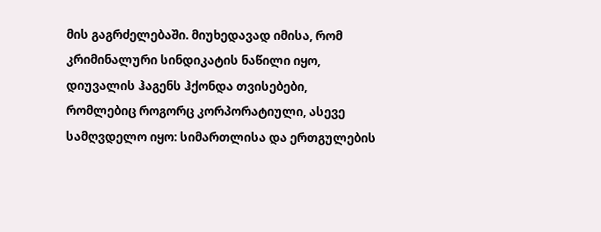მის გაგრძელებაში. მიუხედავად იმისა, რომ კრიმინალური სინდიკატის ნაწილი იყო, დიუვალის ჰაგენს ჰქონდა თვისებები, რომლებიც როგორც კორპორატიული, ასევე სამღვდელო იყო: სიმართლისა და ერთგულების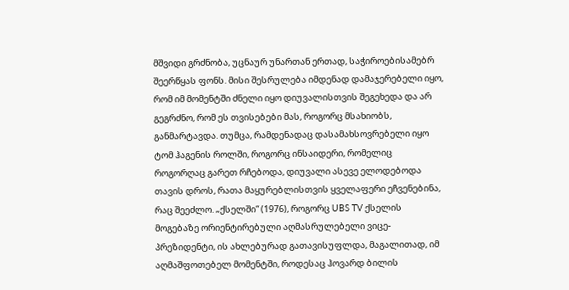მშვიდი გრძნობა, უცნაურ უნართან ერთად, საჭიროებისამებრ შეერწყას ფონს. მისი შესრულება იმდენად დამაჯერებელი იყო, რომ იმ მომენტში ძნელი იყო დიუვალისთვის შეგეხედა და არ გეგრძნო, რომ ეს თვისებები მას, როგორც მსახიობს, განმარტავდა. თუმცა, რამდენადაც დასამახსოვრებელი იყო ტომ ჰაგენის როლში, როგორც ინსაიდერი, რომელიც როგორღაც გარეთ რჩებოდა, დიუვალი ასევე ელოდებოდა თავის დროს, რათა მაყურებლისთვის ყველაფერი ეჩვენებინა, რაც შეეძლო. „ქსელში“ (1976), როგორც UBS TV ქსელის მოგებაზე ორიენტირებული აღმასრულებელი ვიცე-პრეზიდენტი, ის ახლებურად გათავისუფლდა, მაგალითად, იმ აღმაშფოთებელ მომენტში, როდესაც ჰოვარდ ბილის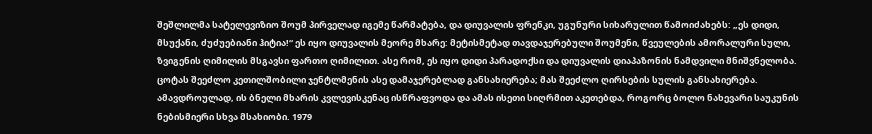შეშლილმა სატელევიზიო შოუმ პირველად იგემე წარმატება, და დიუვალის ფრენკი, უგუნური სიხარულით წამოიძახებს: „ეს დიდი, მსუქანი, ძუძუებიანი ჰიტია!“ ეს იყო დიუვალის მეორე მხარე: მეტისმეტად თავდაჯერებული შოუმენი, წვეულების ამორალური სული, ზვიგენის ღიმილის მსგავსი ფართო ღიმილით. ასე რომ, ეს იყო დიდი პარადოქსი და დიუვალის დიაპაზონის ნამდვილი მნიშვნელობა. ცოტას შეეძლო კეთილშობილი ჯენტლმენის ასე დამაჯერებლად განსახიერება; მას შეეძლო ღირსების სულის განსახიერება. ამავდროულად, ის ბნელი მხარის კვლევისკენაც ისწრაფვოდა და ამას ისეთი სიღრმით აკეთებდა, როგორც ბოლო ნახევარი საუკუნის ნებისმიერი სხვა მსახიობი. 1979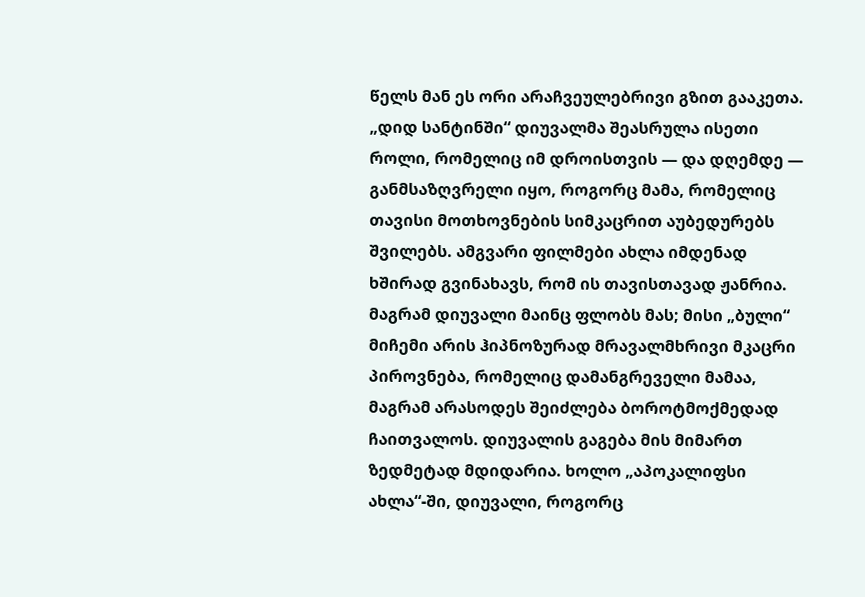წელს მან ეს ორი არაჩვეულებრივი გზით გააკეთა. „დიდ სანტინში“ დიუვალმა შეასრულა ისეთი როლი, რომელიც იმ დროისთვის — და დღემდე — განმსაზღვრელი იყო, როგორც მამა, რომელიც თავისი მოთხოვნების სიმკაცრით აუბედურებს შვილებს. ამგვარი ფილმები ახლა იმდენად ხშირად გვინახავს, რომ ის თავისთავად ჟანრია. მაგრამ დიუვალი მაინც ფლობს მას; მისი „ბული“ მიჩემი არის ჰიპნოზურად მრავალმხრივი მკაცრი პიროვნება, რომელიც დამანგრეველი მამაა, მაგრამ არასოდეს შეიძლება ბოროტმოქმედად ჩაითვალოს. დიუვალის გაგება მის მიმართ ზედმეტად მდიდარია. ხოლო „აპოკალიფსი ახლა“-ში, დიუვალი, როგორც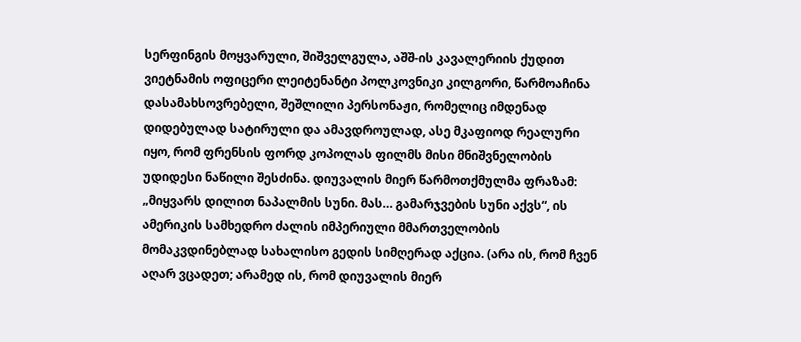სერფინგის მოყვარული, შიშველგულა, აშშ-ის კავალერიის ქუდით ვიეტნამის ოფიცერი ლეიტენანტი პოლკოვნიკი კილგორი, წარმოაჩინა დასამახსოვრებელი, შეშლილი პერსონაჟი, რომელიც იმდენად დიდებულად სატირული და ამავდროულად, ასე მკაფიოდ რეალური იყო, რომ ფრენსის ფორდ კოპოლას ფილმს მისი მნიშვნელობის უდიდესი ნაწილი შესძინა. დიუვალის მიერ წარმოთქმულმა ფრაზამ: „მიყვარს დილით ნაპალმის სუნი. მას… გამარჯვების სუნი აქვს“, ის ამერიკის სამხედრო ძალის იმპერიული მმართველობის მომაკვდინებლად სახალისო გედის სიმღერად აქცია. (არა ის, რომ ჩვენ აღარ ვცადეთ; არამედ ის, რომ დიუვალის მიერ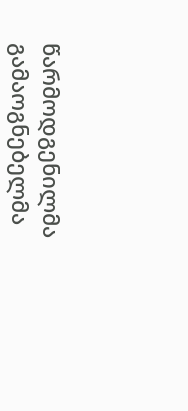წარმოდგენილმა გამაოგნებელმა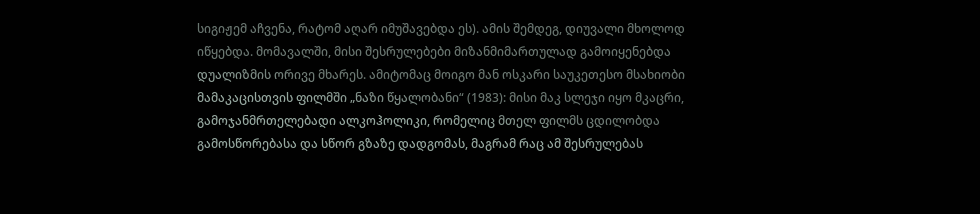სიგიჟემ აჩვენა, რატომ აღარ იმუშავებდა ეს). ამის შემდეგ, დიუვალი მხოლოდ იწყებდა. მომავალში, მისი შესრულებები მიზანმიმართულად გამოიყენებდა დუალიზმის ორივე მხარეს. ამიტომაც მოიგო მან ოსკარი საუკეთესო მსახიობი მამაკაცისთვის ფილმში „ნაზი წყალობანი“ (1983): მისი მაკ სლეჯი იყო მკაცრი, გამოჯანმრთელებადი ალკოჰოლიკი, რომელიც მთელ ფილმს ცდილობდა გამოსწორებასა და სწორ გზაზე დადგომას, მაგრამ რაც ამ შესრულებას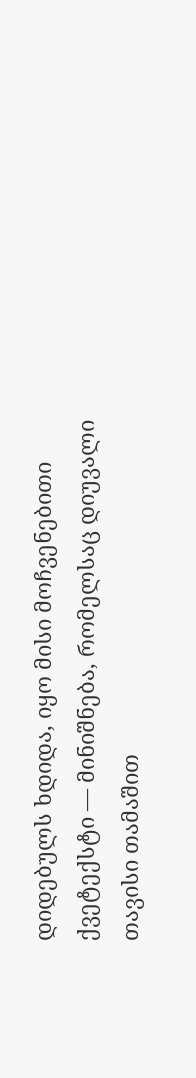დიდებულს ხდიდა, იყო მისი მოჩვენებითი ქვეტექსტი — მინიშნება, რომელსაც დიუვალი თავისი თამაშით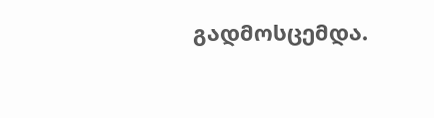გადმოსცემდა.